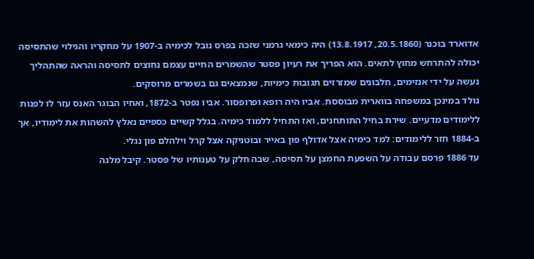אדוארד בוכנר (20.5.1860, 13.8.1917) היה כימאי גרמני שזכה בפרס נובל לכימיה ב-1907 על מחקריו והגילוי שהתסיסה יכולה להתרחש מחוץ לתאים. הוא הפריך את רעיון פסטר שהשמרים החיים עצמם נחוצים לתסיסה והראה שהתהליך נעשה על ידי אנזימים, חלבונים שמזרזים תגובות כימיות, שנמצאים גם בשמרים מרוסקים.
נולד במינכן במשפחה בווארית מבוססת. אביו היה רופא ופרופסור. אביו נפטר ב-1872, ואחיו הבוגר האנס עזר לו לפנות ללימודים מדעיים. שירת בחיל התותחנים, ואז התחיל ללמוד כימיה. בגלל קשיים כספיים נאלץ להשהות את לימודיו, אך ב-1884 חזר ללימודים: למד כימיה אצל אדולף פון באייר ובוטניקה אצל קרל וילהלם פון נגלי.
עד 1886 פרסם עבודה על השפעת החמצן על תסיסה, שבה חלק על טענותיו של פסטר. קיבל מלגה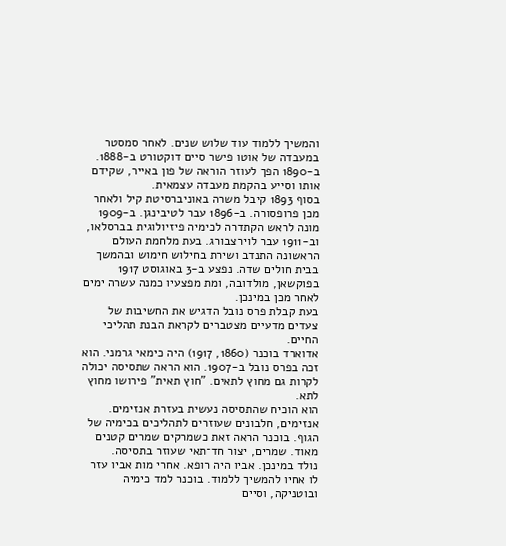והמשיך ללמוד עוד שלוש שנים. לאחר סמסטר במעבדה של אוטו פישר סיים דוקטורט ב-1888. ב-1890 הפך לעוזר הוראה של פון באייר, שקידם אותו וסייע בהקמת מעבדה עצמאית.
בסוף 1893 קיבל משרה באוניברסיטת קיל ולאחר מכן פרופסורה. ב-1896 עבר לטיבינגן. ב-1909 מונה לראש הקתדרה לכימיה פיזיולוגית בברסלאו, וב-1911 עבר לוירצבורג. בעת מלחמת העולם הראשונה התנדב ושירת בחילוש חימוש ובהמשך בבית חולים שדה. נפצע ב-3 באוגוסט 1917 בפוקשאן, מולדובה, ומת מפצעיו כמנה עשרה ימים לאחר מכן במינכן.
בעת קבלת פרס נובל הדגיש את החשיבות של צעדים מדעיים מצטברים לקראת הבנת תהליכי החיים.
אדוארד בוכנר (1860, 1917) היה כימאי גרמני. הוא זכה בפרס נובל ב-1907. הוא הראה שתסיסה יכולה לקרות גם מחוץ לתאים. "חוץ תאית" פירושו מחוץ לתא.
הוא הוכיח שהתסיסה נעשית בעזרת אנזימים. אנזימים, חלבונים שעוזרים לתהליכים בכימיה של הגוף. בוכנר הראה זאת כשמרקים שמרים קטנים מאוד. שמרים, יצור חד־תאי שעוזר בתסיסה.
נולד במינכן. אביו היה רופא. אחרי מות אביו עזר לו אחיו להמשיך ללמוד. בוכנר למד כימיה ובוטניקה, וסיים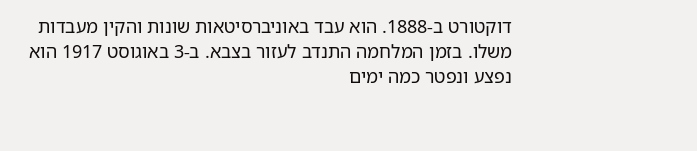דוקטורט ב-1888. הוא עבד באוניברסיטאות שונות והקין מעבדות משלו. בזמן המלחמה התנדב לעזור בצבא. ב-3 באוגוסט 1917 הוא נפצע ונפטר כמה ימים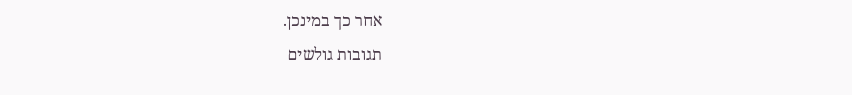אחר כך במינכן.
תגובות גולשים